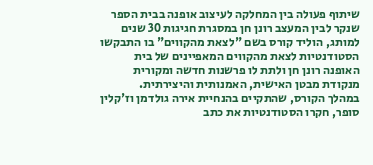שיתוף פעולה בין המחלקה לעיצוב אופנה בבית הספר שנקר לבין המעצב רונן חן במסגרת חגיגות 30 שנים למותג, הוליד קורס בשם "לצאת מהקווים" בו התבקשו הסטודנטיות לצאת מהקווים המאפיינים של בית האופנה רונן חן ולתת לו פרשנות חדשה ומקורית מנקודת מבטן האישית, האמנותית והיצירתית.
במהלך הקורס, שהתקיים בהנחיית אירה גולדמן וז'קלין סופר, חקרו הסטודנטיות את כתב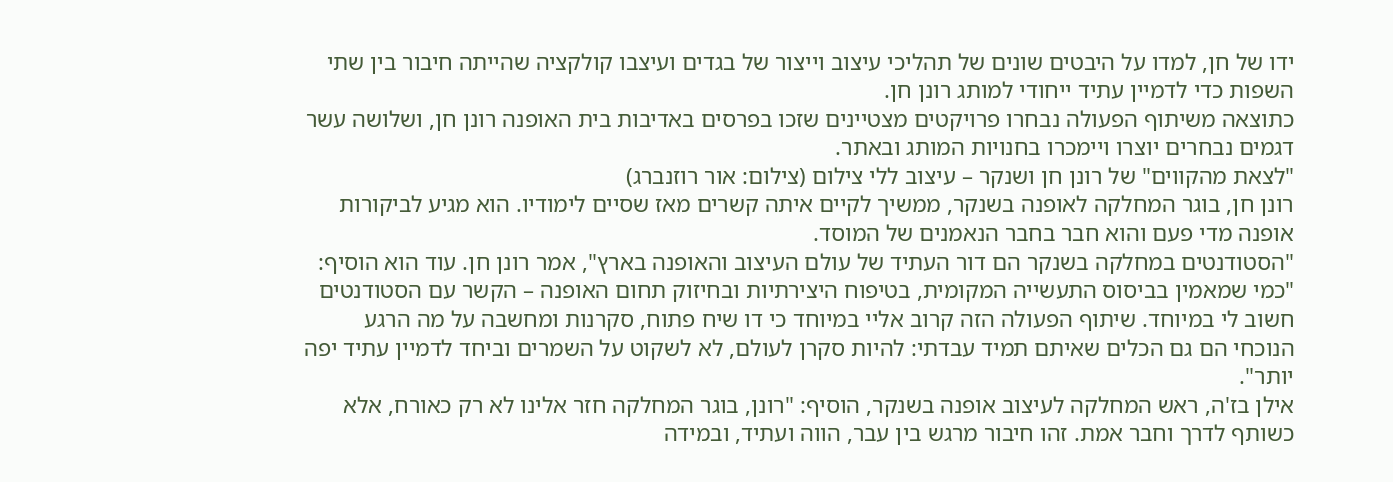ידו של חן, למדו על היבטים שונים של תהליכי עיצוב וייצור של בגדים ועיצבו קולקציה שהייתה חיבור בין שתי השפות כדי לדמיין עתיד ייחודי למותג רונן חן.
כתוצאה משיתוף הפעולה נבחרו פרויקטים מצטיינים שזכו בפרסים באדיבות בית האופנה רונן חן, ושלושה עשר דגמים נבחרים יוצרו ויימכרו בחנויות המותג ובאתר.
"לצאת מהקווים" של רונן חן ושנקר – עיצוב ללי צילום (צילום: אור רוזנברג)
רונן חן, בוגר המחלקה לאופנה בשנקר, ממשיך לקיים איתה קשרים מאז שסיים לימודיו. הוא מגיע לביקורות אופנה מדי פעם והוא חבר בחבר הנאמנים של המוסד.
"הסטודנטים במחלקה בשנקר הם דור העתיד של עולם העיצוב והאופנה בארץ", אמר רונן חן. עוד הוא הוסיף: "כמי שמאמין בביסוס התעשייה המקומית, בטיפוח היצירתיות ובחיזוק תחום האופנה – הקשר עם הסטודנטים חשוב לי במיוחד. שיתוף הפעולה הזה קרוב אליי במיוחד כי דו שיח פתוח, סקרנות ומחשבה על מה הרגע הנוכחי הם גם הכלים שאיתם תמיד עבדתי: להיות סקרן לעולם, לא לשקוט על השמרים וביחד לדמיין עתיד יפה יותר".
אילן בז'ה, ראש המחלקה לעיצוב אופנה בשנקר, הוסיף: "רונן, בוגר המחלקה חזר אלינו לא רק כאורח, אלא כשותף לדרך וחבר אמת. זהו חיבור מרגש בין עבר, הווה ועתיד, ובמידה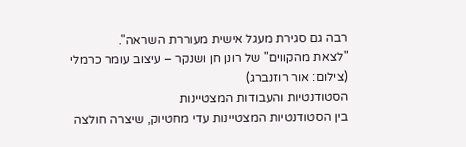רבה גם סגירת מעגל אישית מעוררת השראה".
"לצאת מהקווים" של רונן חן ושנקר – עיצוב עומר כרמלי (צילום: אור רוזנברג)
הסטודנטיות והעבודות המצטיינות
בין הסטודנטיות המצטיינות עדי מחטיוק, שיצרה חולצה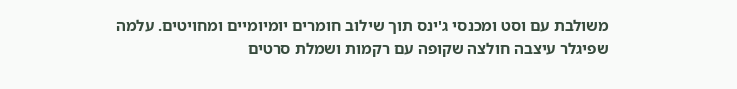משולבת עם וסט ומכנסי ג'ינס תוך שילוב חומרים יומיומיים ומחויטים. עלמה שפיגלר עיצבה חולצה שקופה עם רקמות ושמלת סרטים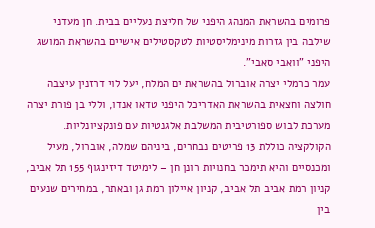פרומים בהשראת המנהג היפני של חליצת נעליים בבית. חן מעדני שילבה בין גזרות מינימליסטיות לטקסטילים אישיים בהשראת המושג היפני "וואבי סאבי".
עמר כרמלי יצרה אוברול בהשראת ים המלח, יעל לוי דרזנין עיצבה חולצה וחצאית בהשראת האדריכל היפני טדאו אנדו, וללי בן פורת יצרה מערכת לבוש ספורטיבית המשלבת אלגנטיות עם פונקציונליות.
הקולקציה כוללת 13 פריטים נבחרים, ביניהם שמלה, אוברול, מעיל ומכנסיים והיא תימכר בחנויות רונן חן – לימיטד דיזינגוף 155 תל אביב, קניון רמת אביב תל אביב, קניון איילון רמת גן ובאתר, במחירים שנעים בין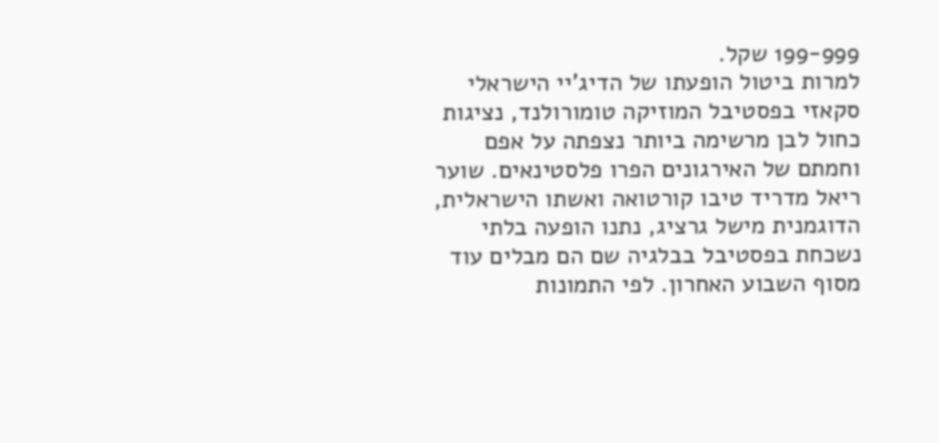199-999 שקל.
למרות ביטול הופעתו של הדיג'יי הישראלי סקאזי בפסטיבל המוזיקה טומורולנד, נציגות כחול לבן מרשימה ביותר נצפתה על אפם וחמתם של האירגונים הפרו פלסטינאים. שוער ריאל מדריד טיבו קורטואה ואשתו הישראלית, הדוגמנית מישל גרציג, נתנו הופעה בלתי נשכחת בפסטיבל בבלגיה שם הם מבלים עוד מסוף השבוע האחרון. לפי התמונות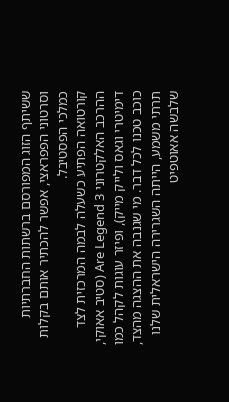ששיתף הזוג המפורסם ברשתות החברתיות וסרטוני הפפראצי, אפשר להכתיר אותם בקלות כמלכי הפסטיבל.
קורטואה הפתיע כשעלה לבמה המרכזית לצד ההרכב האלקטרוני 3 Are Legend (סטיב אאוקי, דימיטרי וגאס ולייק מייק), ופיזר עוגות לקהל כמו כוכב טכנו לכל דבר. מי שגנבה את ההצגה מהצד, תרתי משמע, הייתה השגרירה הישראלית שלנו שלבשה אאוטפיט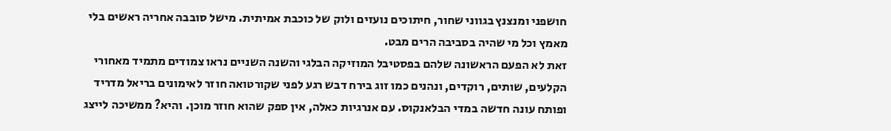חושפני ומנצנץ בגווני שחור, חיתוכים נועזים ולוק של כוכבת אמיתית. מישל סובבה אחריה ראשים בלי מאמץ וכל מי שהיה בסביבה הרים מבט.
זאת לא הפעם הראשונה שלהם בפסטיבל המוזיקה הבלגי והשנה השניים נראו צמודים מתמיד מאחורי הקלעים, שותים, רוקדים, ונהנים כמו זוג בירח דבש רגע לפני שקורטואה חוזר לאימונים בריאל מדריד ופותח עונה חדשה במדי הבלאנקוס. עם אנרגיות כאלה, אין ספק שהוא חוזר מוכן. והיא? ממשיכה לייצג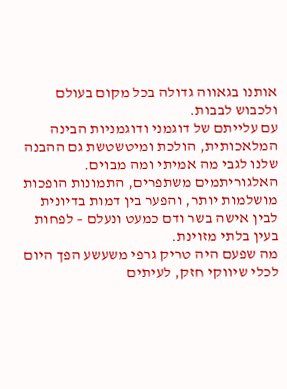אותנו בגאווה גדולה בכל מקום בעולם ולכבוש לבבות.
עם עלייתם של דוגמני ודוגמניות הבינה המלאכותית, הולכת ומיטשטשת גם ההבנה שלנו לגבי מה אמיתי ומה מבוים. האלגוריתמים משתפרים, התמונות הופכות מושלמות יותר, והפער בין דמות בדיונית לבין אישה בשר ודם כמעט ונעלם – לפחות בעין בלתי מזוינת.
מה שפעם היה טריק גרפי משעשע הפך היום לכלי שיווקי חזק, לעיתים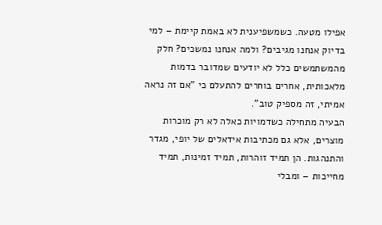אפילו מטעה. כשמשפיענית לא באמת קיימת – למי בדיוק אנחנו מגיבים? ולמה אנחנו נמשכים? חלק מהמשתמשים כלל לא יודעים שמדובר בדמות מלאכותית, אחרים בוחרים להתעלם כי "אם זה נראה אמיתי, זה מספיק טוב".
הבעיה מתחילה כשדמויות כאלה לא רק מוכרות מוצרים, אלא גם מכתיבות אידאלים של יופי, מגדר והתנהגות. הן תמיד זוהרות, תמיד זמינות, תמיד מחייכות – ומבלי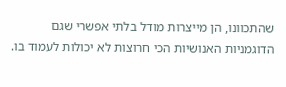שהתכוונו, הן מייצרות מודל בלתי אפשרי שגם הדוגמניות האנושיות הכי חרוצות לא יכולות לעמוד בו.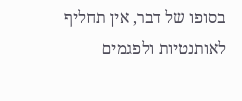בסופו של דבר, אין תחליף לאותנטיות ולפגמים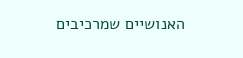האנושיים שמרכיבים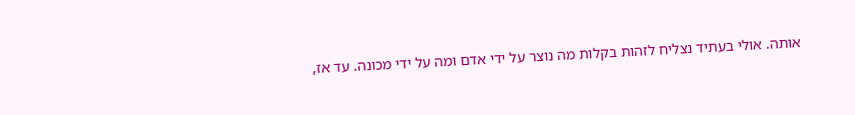אותה. אולי בעתיד נצליח לזהות בקלות מה נוצר על ידי אדם ומה על ידי מכונה. עד אז,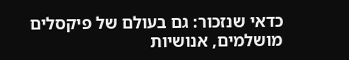כדאי שנזכור: גם בעולם של פיקסלים מושלמים, אנושיות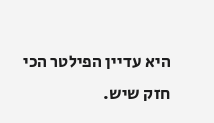היא עדיין הפילטר הכי חזק שיש.